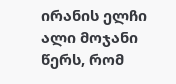ირანის ელჩი ალი მოჯანი წერს, რომ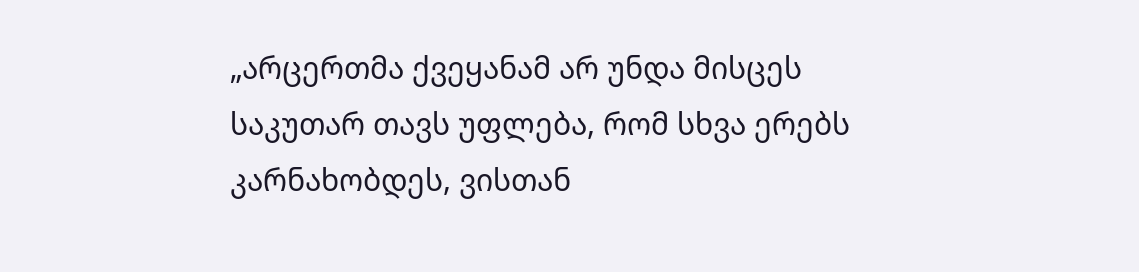„არცერთმა ქვეყანამ არ უნდა მისცეს საკუთარ თავს უფლება, რომ სხვა ერებს კარნახობდეს, ვისთან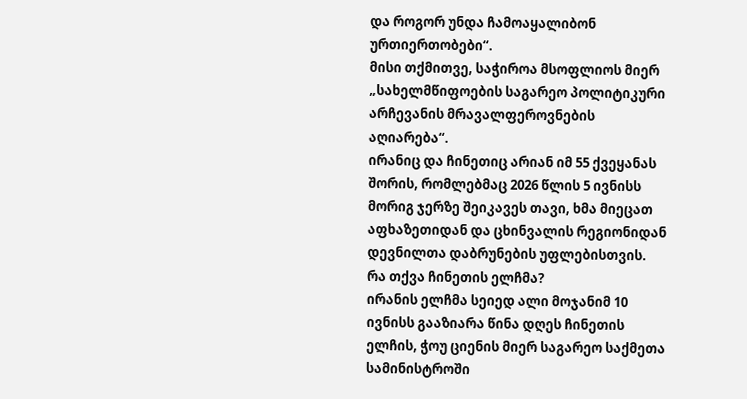და როგორ უნდა ჩამოაყალიბონ ურთიერთობები“.
მისი თქმითვე, საჭიროა მსოფლიოს მიერ „სახელმწიფოების საგარეო პოლიტიკური არჩევანის მრავალფეროვნების აღიარება“.
ირანიც და ჩინეთიც არიან იმ 55 ქვეყანას შორის, რომლებმაც 2026 წლის 5 ივნისს მორიგ ჯერზე შეიკავეს თავი, ხმა მიეცათ აფხაზეთიდან და ცხინვალის რეგიონიდან დევნილთა დაბრუნების უფლებისთვის.
რა თქვა ჩინეთის ელჩმა?
ირანის ელჩმა სეიედ ალი მოჯანიმ 10 ივნისს გააზიარა წინა დღეს ჩინეთის ელჩის, ჭოუ ციენის მიერ საგარეო საქმეთა სამინისტროში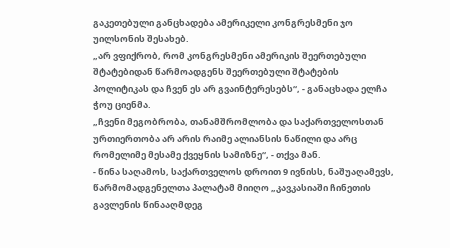გაკეთებული განცხადება ამერიკელი კონგრესმენი ჯო უილსონის შესახებ.
„არ ვფიქრობ, რომ კონგრესმენი ამერიკის შეერთებული შტატებიდან წარმოადგენს შეერთებული შტატების პოლიტიკას და ჩვენ ეს არ გვაინტერესებს“, - განაცხადა ელჩა ჭოუ ციენმა.
„ჩვენი მეგობრობა, თანამშრომლობა და საქართველოსთან ურთიერთობა არ არის რაიმე ალიანსის ნაწილი და არც რომელიმე მესამე ქვეყნის სამიზნე“, - თქვა მან.
- წინა საღამოს, საქართველოს დროით 9 ივნისს, ნაშუაღამევს, წარმომადგენელთა პალატამ მიიღო „კავკასიაში ჩინეთის გავლენის წინააღმდეგ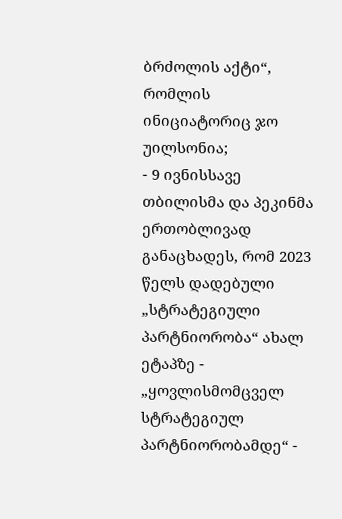ბრძოლის აქტი“, რომლის ინიციატორიც ჯო უილსონია;
- 9 ივნისსავე თბილისმა და პეკინმა ერთობლივად განაცხადეს, რომ 2023 წელს დადებული „სტრატეგიული პარტნიორობა“ ახალ ეტაპზე - „ყოვლისმომცველ სტრატეგიულ პარტნიორობამდე“ -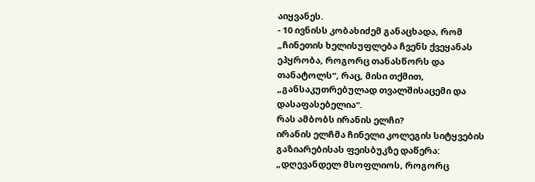აიყვანეს.
- 10 ივნისს კობახიძემ განაცხადა, რომ „ჩინეთის ხელისუფლება ჩვენს ქვეყანას ეპყრობა, როგორც თანასწორს და თანატოლს“, რაც, მისი თქმით, „განსაკუთრებულად თვალშისაცემი და დასაფასებელია“.
რას ამბობს ირანის ელჩი?
ირანის ელჩმა ჩინელი კოლეგის სიტყვების გაზიარებისას ფეისბუკზე დაწერა:
„დღევანდელ მსოფლიოს, როგორც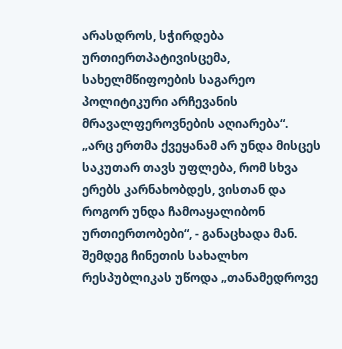არასდროს, სჭირდება ურთიერთპატივისცემა, სახელმწიფოების საგარეო პოლიტიკური არჩევანის მრავალფეროვნების აღიარება“.
„არც ერთმა ქვეყანამ არ უნდა მისცეს საკუთარ თავს უფლება, რომ სხვა ერებს კარნახობდეს, ვისთან და როგორ უნდა ჩამოაყალიბონ ურთიერთობები“, - განაცხადა მან.
შემდეგ ჩინეთის სახალხო რესპუბლიკას უწოდა „თანამედროვე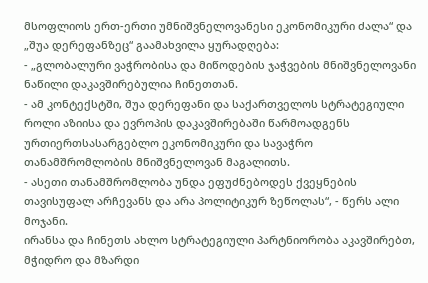მსოფლიოს ერთ-ერთი უმნიშვნელოვანესი ეკონომიკური ძალა“ და „შუა დერეფანზეც“ გაამახვილა ყურადღება:
- „გლობალური ვაჭრობისა და მიწოდების ჯაჭვების მნიშვნელოვანი ნაწილი დაკავშირებულია ჩინეთთან.
- ამ კონტექსტში, შუა დერეფანი და საქართველოს სტრატეგიული როლი აზიისა და ევროპის დაკავშირებაში წარმოადგენს ურთიერთსასარგებლო ეკონომიკური და სავაჭრო თანამშრომლობის მნიშვნელოვან მაგალითს.
- ასეთი თანამშრომლობა უნდა ეფუძნებოდეს ქვეყნების თავისუფალ არჩევანს და არა პოლიტიკურ ზეწოლას“, - წერს ალი მოჯანი.
ირანსა და ჩინეთს ახლო სტრატეგიული პარტნიორობა აკავშირებთ, მჭიდრო და მზარდი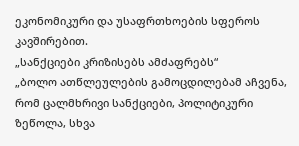ეკონომიკური და უსაფრთხოების სფეროს კავშირებით.
„სანქციები კრიზისებს ამძაფრებს“
„ბოლო ათწლეულების გამოცდილებამ აჩვენა, რომ ცალმხრივი სანქციები, პოლიტიკური ზეწოლა, სხვა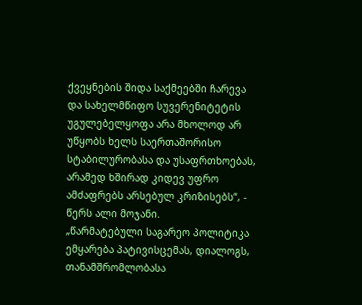ქვეყნების შიდა საქმეებში ჩარევა და სახელმწიფო სუვერენიტეტის უგულებელყოფა არა მხოლოდ არ უწყობს ხელს საერთაშორისო სტაბილურობასა და უსაფრთხოებას, არამედ ხშირად კიდევ უფრო ამძაფრებს არსებულ კრიზისებს“, - წერს ალი მოჯანი.
„წარმატებული საგარეო პოლიტიკა ემყარება პატივისცემას, დიალოგს, თანამშრომლობასა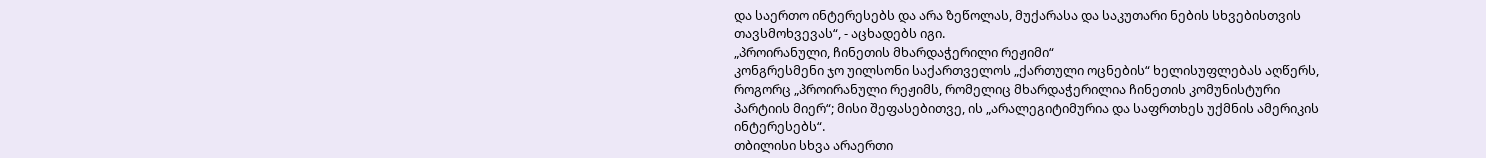და საერთო ინტერესებს და არა ზეწოლას, მუქარასა და საკუთარი ნების სხვებისთვის თავსმოხვევას“, - აცხადებს იგი.
„პროირანული, ჩინეთის მხარდაჭერილი რეჟიმი“
კონგრესმენი ჯო უილსონი საქართველოს „ქართული ოცნების“ ხელისუფლებას აღწერს, როგორც „პროირანული რეჟიმს, რომელიც მხარდაჭერილია ჩინეთის კომუნისტური პარტიის მიერ“; მისი შეფასებითვე, ის „არალეგიტიმურია და საფრთხეს უქმნის ამერიკის ინტერესებს“.
თბილისი სხვა არაერთი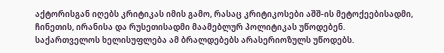აქტორისგან იღებს კრიტიკას იმის გამო, რასაც კრიტიკოსები აშშ-ის მეტოქეებისადმი, ჩინეთის, ირანისა და რუსეთისადმი მაამებლურ პოლიტიკას უწოდებენ.
საქართველოს ხელისუფლება ამ ბრალდებებს არასერიოზულს უწოდებს.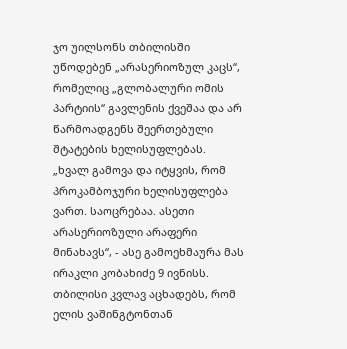ჯო უილსონს თბილისში უწოდებენ „არასერიოზულ კაცს“, რომელიც „გლობალური ომის პარტიის“ გავლენის ქვეშაა და არ წარმოადგენს შეერთებული შტატების ხელისუფლებას.
„ხვალ გამოვა და იტყვის, რომ პროკამბოჯური ხელისუფლება ვართ. საოცრებაა. ასეთი არასერიოზული არაფერი მინახავს“, - ასე გამოეხმაურა მას ირაკლი კობახიძე 9 ივნისს.
თბილისი კვლავ აცხადებს, რომ ელის ვაშინგტონთან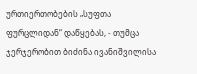ურთიერთობების „სუფთა ფურცლიდან“ დაწყებას, - თუმცა ჯერჯერობით ბიძინა ივანიშვილისა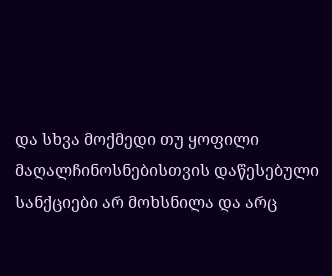და სხვა მოქმედი თუ ყოფილი მაღალჩინოსნებისთვის დაწესებული სანქციები არ მოხსნილა და არც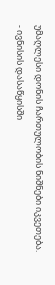უმაღლესი დონის ჩართულობის ნიშნები იკვეთება.
- ივნისის დასაწყისში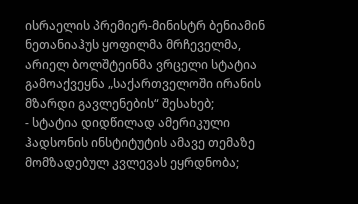ისრაელის პრემიერ-მინისტრ ბენიამინ ნეთანიაჰუს ყოფილმა მრჩეველმა, არიელ ბოლშტეინმა ვრცელი სტატია გამოაქვეყნა „საქართველოში ირანის მზარდი გავლენების“ შესახებ;
- სტატია დიდწილად ამერიკული ჰადსონის ინსტიტუტის ამავე თემაზე მომზადებულ კვლევას ეყრდნობა;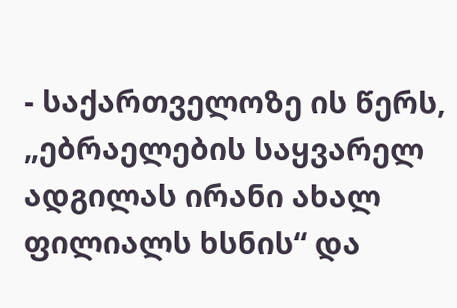- საქართველოზე ის წერს, „ებრაელების საყვარელ ადგილას ირანი ახალ ფილიალს ხსნის“ და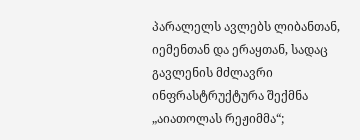პარალელს ავლებს ლიბანთან, იემენთან და ერაყთან, სადაც გავლენის მძლავრი ინფრასტრუქტურა შექმნა „აიათოლას რეჟიმმა“;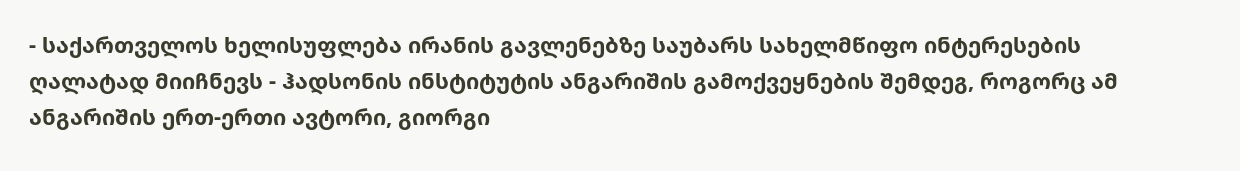- საქართველოს ხელისუფლება ირანის გავლენებზე საუბარს სახელმწიფო ინტერესების ღალატად მიიჩნევს - ჰადსონის ინსტიტუტის ანგარიშის გამოქვეყნების შემდეგ, როგორც ამ ანგარიშის ერთ-ერთი ავტორი, გიორგი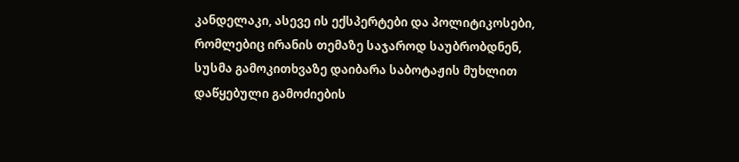კანდელაკი, ასევე ის ექსპერტები და პოლიტიკოსები, რომლებიც ირანის თემაზე საჯაროდ საუბრობდნენ, სუსმა გამოკითხვაზე დაიბარა საბოტაჟის მუხლით დაწყებული გამოძიების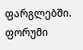ფარგლებში.
ფორუმი